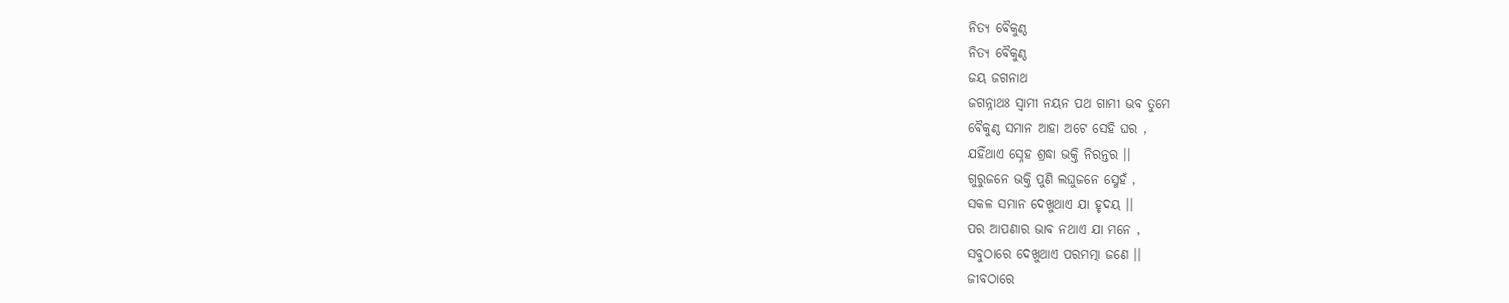ନିତ୍ୟ ବୈକୁଣ୍ଠ
ନିତ୍ୟ ବୈକୁଣ୍ଠ
ଜୟ ଜଗନାଥ
ଜଗନ୍ନାଥଃ ସ୍ବାମୀ ନୟନ ପଥ ଗାମୀ ଭବ ତୁମେ
ବୈକୁଣ୍ଠ ସମାନ ଆହା ଅଟେ ସେହି ଘର ,
ଯହିଁଥାଏ ସ୍ନେହ ଶ୍ରଦ୍ଧା ଭକ୍ତି ନିରନ୍ତର ।।
ଗୁରୁଜନେ ଭକ୍ତି ପୁଣି ଲଘୁଜନେ ସ୍ମେହଁ ,
ସକଳ ସମାନ ଦେଖୁଥାଏ ଯା ହୃଦୟ ।।
ପର ଆପଣାର ଭାବ ନଥାଏ ଯା ମନେ ,
ସବୁଠାରେ ଦେଖୁଥାଏ ପରମତ୍ମା ଜଣେ ।।
ଜୀବଠାରେ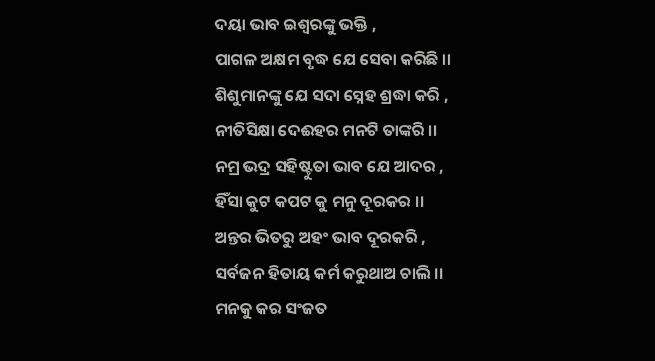ଦୟା ଭାବ ଇଶ୍ବରଙ୍କୁ ଭକ୍ତି ,
ପାଗଳ ଅକ୍ଷମ ବୃଦ୍ଧ ଯେ ସେବା କରିଛି ।।
ଶିଶୁମାନଙ୍କୁ ଯେ ସଦା ସ୍ନେହ ଶ୍ରଦ୍ଧା କରି ,
ନୀତିସିକ୍ଷା ଦେଈହର ମନଟି ତାଙ୍କରି ।।
ନମ୍ର ଭଦ୍ର ସହିଷ୍ଟୁତା ଭାବ ଯେ ଆଦର ,
ହିଁସା କୁଟ କପଟ କୁ ମନୁ ଦୂରକର ।।
ଅନ୍ତର ଭିତରୁ ଅହଂ ଭାବ ଦୂରକରି ,
ସର୍ବଜନ ହିତାୟ କର୍ମ କରୁଥାଅ ଚାଲି ।।
ମନକୁ କର ସଂଜତ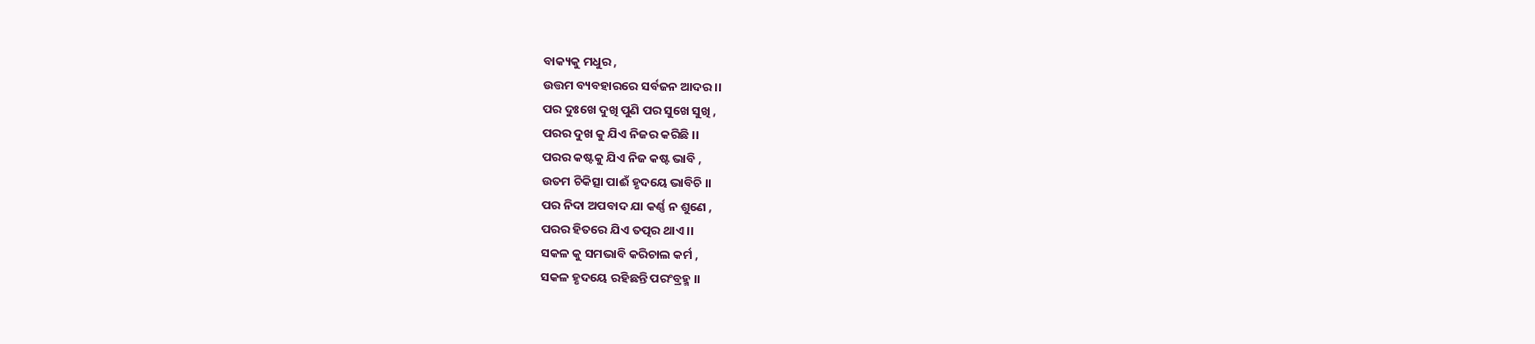ବାକ୍ୟକୁ ମଧୁର ,
ଉତ୍ତମ ବ୍ୟବହାରରେ ସର୍ବଜନ ଆଦର ।।
ପର ଦୁଃଖେ ଦୁଖି ପୁଣି ପର ସୁଖେ ସୁଖି ,
ପରର ଦୁଖ କୁ ଯିଏ ନିଜର କରିଛି ।।
ପରର କଷ୍ଟକୁ ଯିଏ ନିଜ କଷ୍ଟ ଭାବି ,
ଉତମ ଚିକିତ୍ସା ପାଈଁ ହୃଦୟେ ଭାବିଚି ।।
ପର ନିଦା ଅପବାଦ ଯା କର୍ଣ୍ଣ ନ ଶୁଣେ ,
ପରର ହିତରେ ଯିଏ ତତ୍ପର ଥାଏ ।।
ସକଳ କୁ ସମଭାବି କରିଚାଲ କର୍ମ ,
ସକଳ ହୃଦୟେ ରହିଛନ୍ତି ପରଂବ୍ରହ୍ମ ।।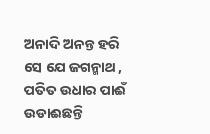ଅନାଦି ଅନନ୍ତ ହରି ସେ ଯେ ଜଗନ୍ମାଥ ,
ପତିତ ଉଧାର ପାଈଁ ଉଡାଈଛନ୍ତି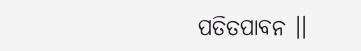ପତିତପାବନ ।।